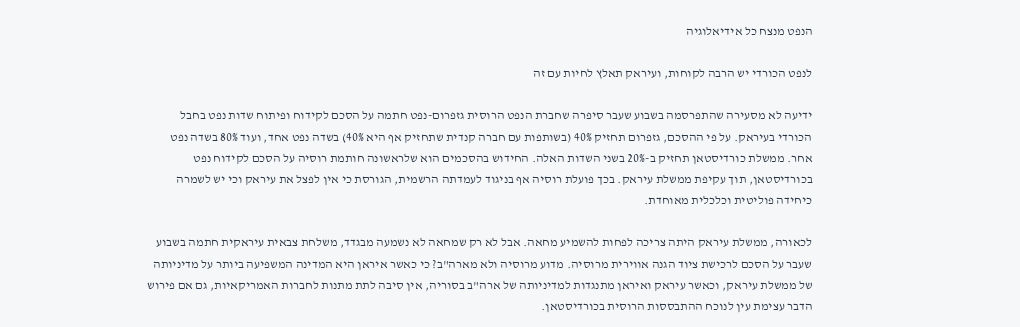הנפט מנצח כל אידיאלוגיה

לנפט הכורדי יש הרבה לקוחות, ועיראק תאלץ לחיות עם זה

ידיעה לא מסעירה שהתפרסמה בשבוע שעבר סיפרה שחברת הנפט הרוסית גזפרום-נפט חתמה על הסכם לקידוח ופיתוח שדות נפט בחבל הכורדי בעיראק. על פי ההסכם, גזפרום תחזיק 40% (בשותפות עם חברה קנדית שתחזיק אף היא 40%) בשדה נפט אחד, ועוד 80% בשדה נפט אחר. ממשלת כורדיסטאן תחזיק ב-20% בשני השדות האלה. החידוש בהסכמים הוא שלראשונה חותמת רוסיה על הסכם לקידוח נפט בכורדיסטאן, תוך עקיפת ממשלת עיראק. בכך פועלת רוסיה אף בניגוד לעמדתה הרשמית, הגורסת כי אין לפצל את עיראק וכי יש לשמרה כיחידה פוליטית וכלכלית מאוחדת.

לכאורה, ממשלת עיראק היתה צריכה לפחות להשמיע מחאה. אבל לא רק שמחאה לא נשמעה מבגדד, משלחת צבאית עיראקית חתמה בשבוע שעבר על הסכם לרכישת ציוד הגנה אווירית מרוסיה. מדוע מרוסיה ולא מארה"ב? כי כאשר איראן היא המדינה המשפיעה ביותר על מדיניותה של ממשלת עיראק, וכאשר עיראק ואיראן מתנגדות למדיניותה של ארה"ב בסוריה, אין סיבה לתת מתנות לחברות האמריקאיות, גם אם פירוש הדבר עצימת עין לנוכח ההתבססות הרוסית בכורדיסטאן.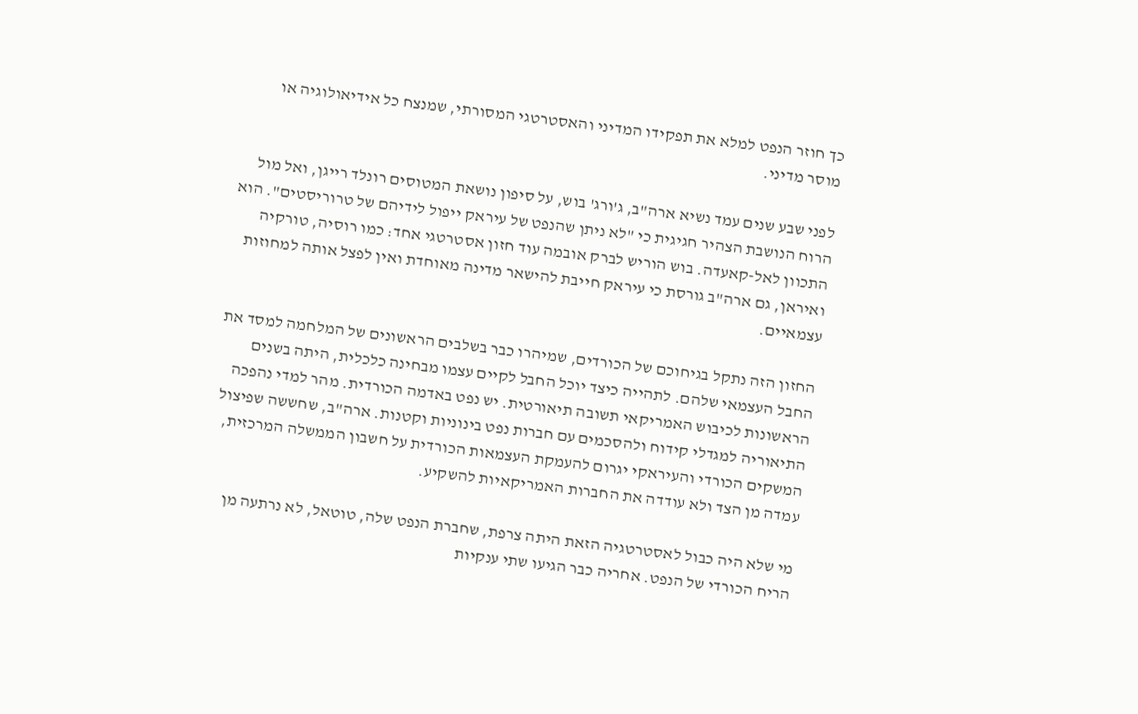כך חוזר הנפט למלא את תפקידו המדיני והאסטרטגי המסורתי, שמנצח כל אידיאולוגיה או מוסר מדיני.

לפני שבע שנים עמד נשיא ארה"ב, ג'ורג' בוש, על סיפון נושאת המטוסים רונלד רייגן, ואל מול הרוח הנושבת הצהיר חגיגית כי "לא ניתן שהנפט של עיראק ייפול לידיהם של טרוריסטים". הוא התכוון לאל-קאעדה. בוש הוריש לברק אובמה עוד חזון אסטרטגי אחד: כמו רוסיה, טורקיה ואיראן, גם ארה"ב גורסת כי עיראק חייבת להישאר מדינה מאוחדת ואין לפצל אותה למחוזות עצמאיים.

החזון הזה נתקל בגיחוכם של הכורדים, שמיהרו כבר בשלבים הראשונים של המלחמה למסד את החבל העצמאי שלהם. לתהייה כיצד יוכל החבל לקיים עצמו מבחינה כלכלית, היתה בשנים הראשונות לכיבוש האמריקאי תשובה תיאורטית. יש נפט באדמה הכורדית. מהר למדי נהפכה התיאוריה למגדלי קידוח ולהסכמים עם חברות נפט בינוניות וקטנות. ארה"ב, שחששה שפיצול המשקים הכורדי והעיראקי יגרום להעמקת העצמאות הכורדית על חשבון הממשלה המרכזית, עמדה מן הצד ולא עודדה את החברות האמריקאיות להשקיע.

מי שלא היה כבול לאסטרטגיה הזאת היתה צרפת, שחברת הנפט שלה, טוטאל, לא נרתעה מן הריח הכורדי של הנפט. אחריה כבר הגיעו שתי ענקיות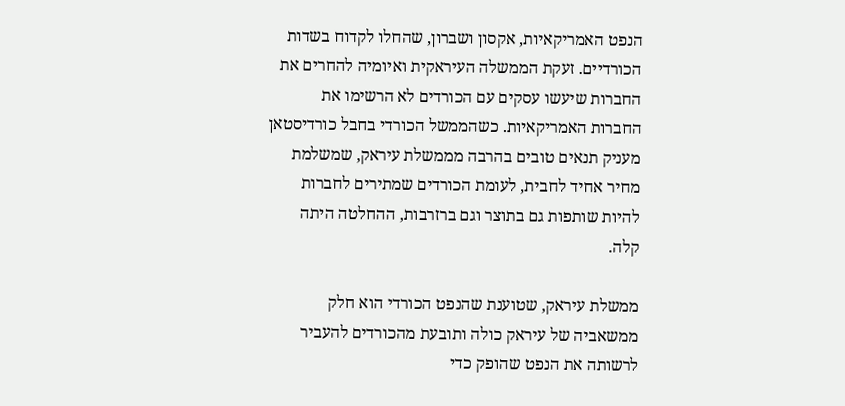הנפט האמריקאיות, אקסון ושברון, שהחלו לקדוח בשדות הכורדיים. זעקת הממשלה העיראקית ואיומיה להחרים את החברות שיעשו עסקים עם הכורדים לא הרשימו את החברות האמריקאיות. כשהממשל הכורדי בחבל כורדיסטאן מעניק תנאים טובים בהרבה מממשלת עיראק, שמשלמת מחיר אחיד לחבית, לעומת הכורדים שמתירים לחברות להיות שותפות גם בתוצר וגם ברזרבות, ההחלטה היתה קלה.

ממשלת עיראק, שטוענת שהנפט הכורדי הוא חלק ממשאביה של עיראק כולה ותובעת מהכורדים להעביר לרשותה את הנפט שהופק כדי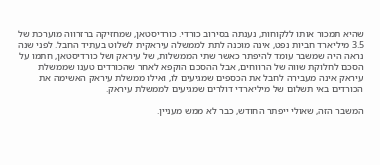שהיא תמכור אותו ללקוחות, נענתה בסירוב כורדי. כורדיסטאן, שמחזיקה ברזרווה מוערכת של 3.5 מיליארד חביות נפט, אינה מוכנה לתת לממשלה עיראקית לשלוט בעתיד החבל. לפני שנה נראה היה שמשבר עומד להיפתר כאשר שתי הממשלות, של עיראק ושל כורדיסטאן, חתמו על הסכם לחלוקת שווה של הרווחים, אבל ההסכם הוקפא לאחר שהכורדים טענו שממשלת עיראק אינה מעבירה לחבל את הכספים שמגיעים לו, ואילו ממשלת עיראק האשימה את הכורדים באי תשלום של מיליארדי דולרים שמגיעים לממשלת עיראק.

המשבר הזה, שאולי ייפתר החודש, כבר לא ממש מעניין.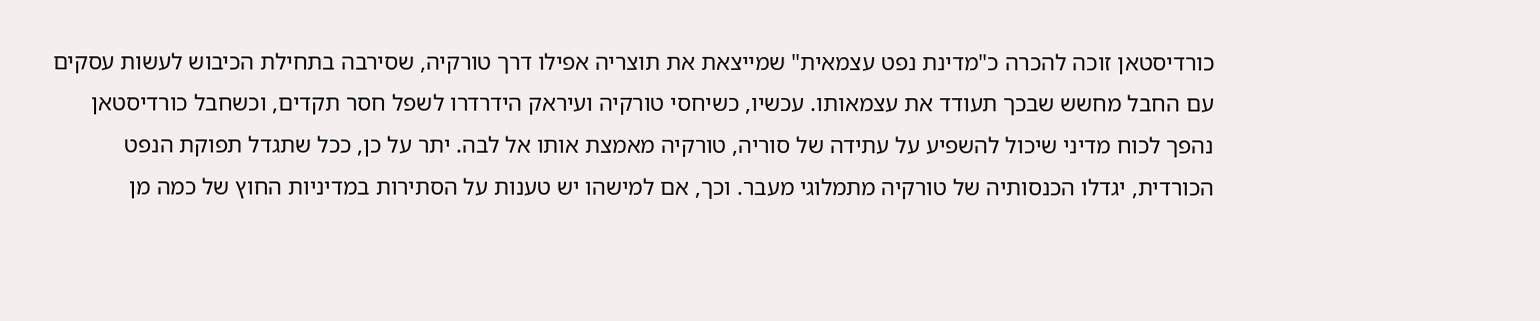כורדיסטאן זוכה להכרה כ"מדינת נפט עצמאית" שמייצאת את תוצריה אפילו דרך טורקיה, שסירבה בתחילת הכיבוש לעשות עסקים עם החבל מחשש שבכך תעודד את עצמאותו. עכשיו, כשיחסי טורקיה ועיראק הידרדרו לשפל חסר תקדים, וכשחבל כורדיסטאן נהפך לכוח מדיני שיכול להשפיע על עתידה של סוריה, טורקיה מאמצת אותו אל לבה. יתר על כן, ככל שתגדל תפוקת הנפט הכורדית, יגדלו הכנסותיה של טורקיה מתמלוגי מעבר. וכך, אם למישהו יש טענות על הסתירות במדיניות החוץ של כמה מן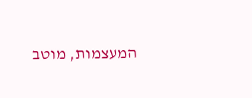המעצמות, מוטב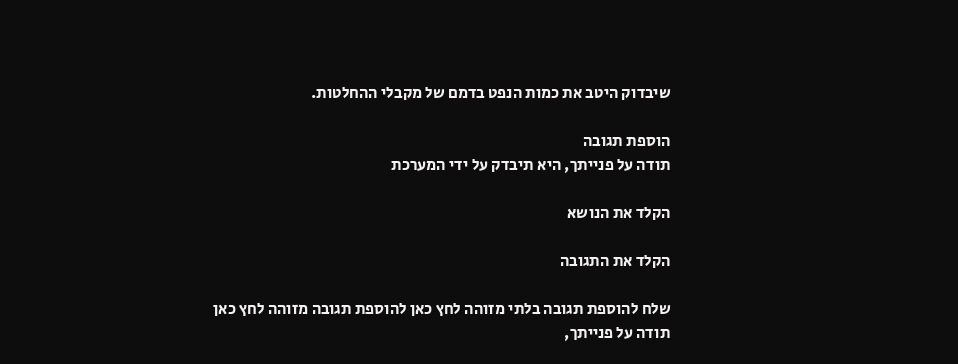שיבדוק היטב את כמות הנפט בדמם של מקבלי ההחלטות.

הוספת תגובה
תודה על פנייתך, היא תיבדק על ידי המערכת

הקלד את הנושא

הקלד את התגובה

שלח להוספת תגובה בלתי מזוהה לחץ כאן להוספת תגובה מזוהה לחץ כאן
תודה על פנייתך,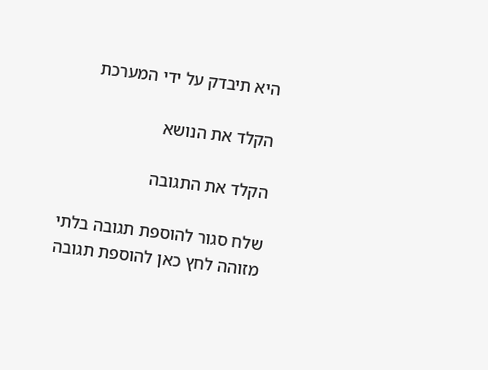היא תיבדק על ידי המערכת

הקלד את הנושא

הקלד את התגובה

שלח סגור להוספת תגובה בלתי מזוהה לחץ כאן להוספת תגובה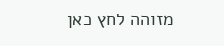מזוהה לחץ כאן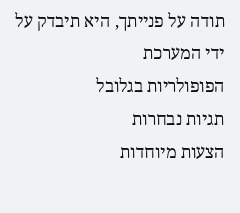תודה על פנייתך, היא תיבדק על ידי המערכת
הפופולריות בגלובל
תגיות נבחרות
הצעות מיוחדות